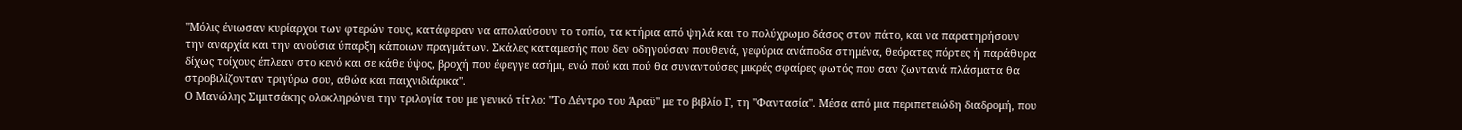"Μόλις ένιωσαν κυρίαρχοι των φτερών τους, κατάφεραν να απολαύσουν το τοπίο, τα κτήρια από ψηλά και το πολύχρωμο δάσος στον πάτο, και να παρατηρήσουν την αναρχία και την ανούσια ύπαρξη κάποιων πραγμάτων. Σκάλες καταμεσής που δεν οδηγούσαν πουθενά, γεφύρια ανάποδα στημένα, θεόρατες πόρτες ή παράθυρα δίχως τοίχους έπλεαν στο κενό και σε κάθε ύψος, βροχή που έφεγγε ασήμι, ενώ πού και πού θα συναντούσες μικρές σφαίρες φωτός που σαν ζωντανά πλάσματα θα στροβιλίζονταν τριγύρω σου, αθώα και παιχνιδιάρικα".
Ο Μανώλης Σιμιτσάκης ολοκληρώνει την τριλογία του με γενικό τίτλο: "Το Δέντρο του Άραϋ" με το βιβλίο Γ, τη "Φαντασία". Μέσα από μια περιπετειώδη διαδρομή, που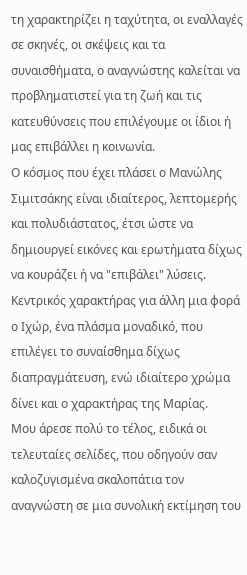τη χαρακτηρίζει η ταχύτητα, οι εναλλαγές σε σκηνές, οι σκέψεις και τα συναισθήματα, ο αναγνώστης καλείται να προβληματιστεί για τη ζωή και τις κατευθύνσεις που επιλέγουμε οι ίδιοι ή μας επιβάλλει η κοινωνία.
Ο κόσμος που έχει πλάσει ο Μανώλης Σιμιτσάκης είναι ιδιαίτερος, λεπτομερής και πολυδιάστατος, έτσι ώστε να δημιουργεί εικόνες και ερωτήματα δίχως να κουράζει ή να "επιβάλει" λύσεις. Κεντρικός χαρακτήρας για άλλη μια φορά ο Ιχώρ, ένα πλάσμα μοναδικό, που επιλέγει το συναίσθημα δίχως διαπραγμάτευση, ενώ ιδιαίτερο χρώμα δίνει και ο χαρακτήρας της Μαρίας.
Μου άρεσε πολύ το τέλος, ειδικά οι τελευταίες σελίδες, που οδηγούν σαν καλοζυγισμένα σκαλοπάτια τον αναγνώστη σε μια συνολική εκτίμηση του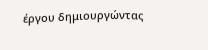έργου δημιουργώντας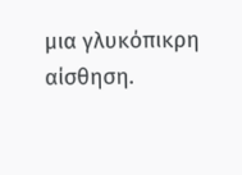μια γλυκόπικρη αίσθηση.